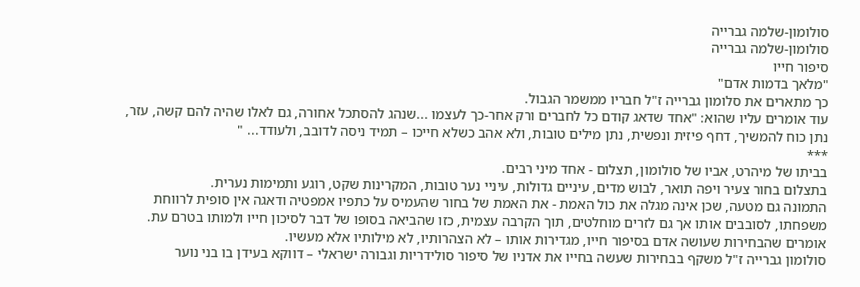סולומון-שלמה גברייה
סולומון-שלמה גברייה
סיפור חייו
"מלאך בדמות אדם"
כך מתארים את סלומון גברייה ז"ל חבריו ממשמר הגבול.
עוד אומרים עליו שהוא: "אחד שדאג קודם כל לחברים ורק אחר-כך לעצמו ...שנהג להסתכל אחורה, גם לאלו שהיה להם קשה, עזר, נתן כוח להמשיך, דחף פיזית ונפשית, נתן מילים טובות, ולא אהב כשלא חייכו – תמיד ניסה לדובב, ולעודד... "
***
בביתו של מיהרט, אביו של סולומון, תצלום - אחד מיני רבים.
בתצלום בחור צעיר ויפה תואר, לבוש מדים, עיניים גדולות, עיניי נער טובות, המקרינות שקט, רוגע ותמימות נערית.
התמונה גם מטעה, שכן אינה מגלה את כול האמת - את האמת של בחור שהעמיס על כתפיו אמפטיה ודאגה אין סופית לרווחת משפחתו, לסובבים אותו אך גם לזרים מוחלטים, תוך הקרבה עצמית, כזו שהביאה בסופו של דבר לסיכון חייו ולמותו בטרם עת.
אומרים שהבחירות שעושה אדם בסיפור חייו, מגדירות אותו – לא הצהרותיו, לא מילותיו אלא מעשיו.
סולומון גברייה ז"ל משקף בבחירות שעשה בחייו את אדניו של סיפור סולידריות וגבורה ישראלי – דווקא בעידן בו בני נוער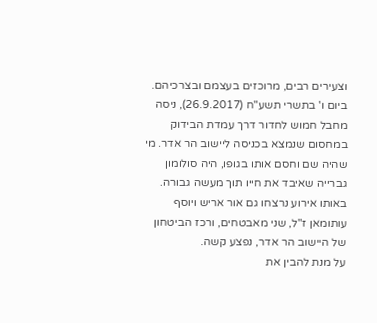וצעירים רבים, מרוכזים בעצמם ובצרכיהם.
ביום ו' בתשרי תשע"ח (26.9.2017), ניסה מחבל חמוש לחדור דרך עמדת הבידוק במחסום שנמצא בכניסה ליישוב הר אדר. מי שהיה שם וחסם אותו בגופו, היה סולומון גברייה שאיבד את חייו תוך מעשה גבורה.
באותו אירוע נרצחו גם אור אריש ויוסף עותומאן ז"ל, שני מאבטחים, ורכז הביטחון של היישוב הר אדר, נפצע קשה.
על מנת להבין את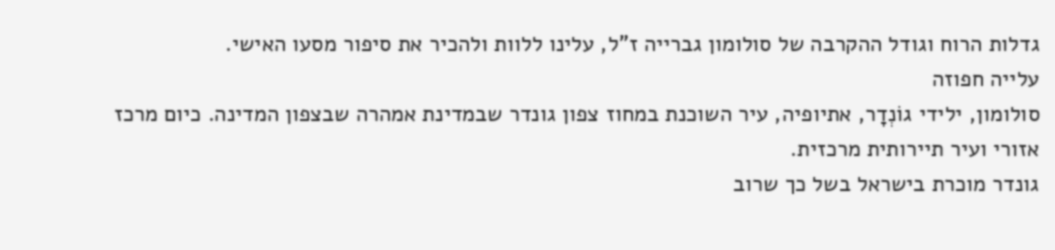גדלות הרוח וגודל ההקרבה של סולומון גברייה ז"ל, עלינו ללוות ולהכיר את סיפור מסעו האישי.
עלייה חפוזה
סולומון, ילידי גוֹנְדָר, אתיופיה, עיר השוכנת במחוז צפון גונדר שבמדינת אמהרה שבצפון המדינה. כיום מרכז אזורי ועיר תיירותית מרכזית.
גונדר מוכרת בישראל בשל כך שרוב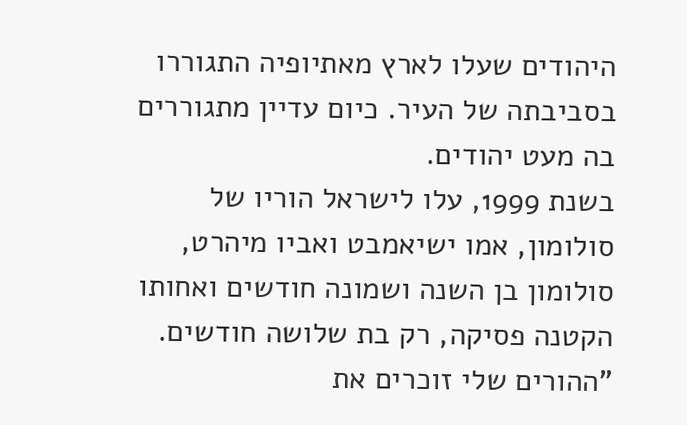היהודים שעלו לארץ מאתיופיה התגוררו בסביבתה של העיר. כיום עדיין מתגוררים בה מעט יהודים.
בשנת 1999, עלו לישראל הוריו של סולומון, אמו ישיאמבט ואביו מיהרט, סולומון בן השנה ושמונה חודשים ואחותו הקטנה פסיקה, רק בת שלושה חודשים.
"ההורים שלי זוכרים את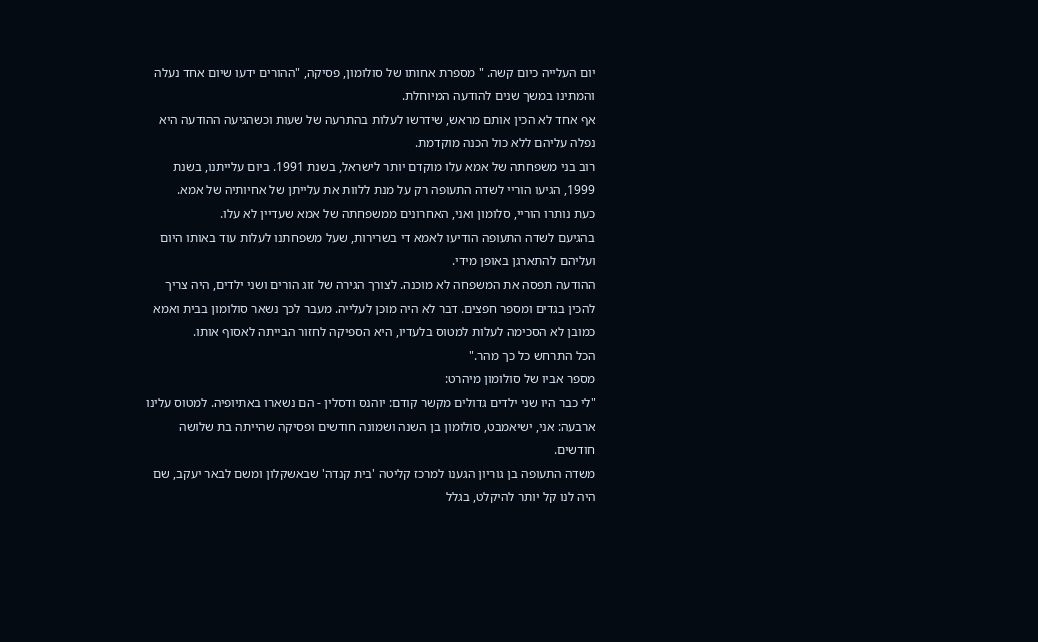יום העלייה כיום קשה. " מספרת אחותו של סולומון, פסיקה, "ההורים ידעו שיום אחד נעלה והמתינו במשך שנים להודעה המיוחלת.
אף אחד לא הכין אותם מראש, שידרשו לעלות בהתרעה של שעות וכשהגיעה ההודעה היא נפלה עליהם ללא כול הכנה מוקדמת.
רוב בני משפחתה של אמא עלו מוקדם יותר לישראל, בשנת 1991. ביום עלייתנו, בשנת 1999, הגיעו הוריי לשדה התעופה רק על מנת ללוות את עלייתן של אחיותיה של אמא.
כעת נותרו הוריי, סלומון ואני, האחרונים ממשפחתה של אמא שעדיין לא עלו.
בהגיעם לשדה התעופה הודיעו לאמא די בשרירות, שעל משפחתנו לעלות עוד באותו היום ועליהם להתארגן באופן מידי.
ההודעה תפסה את המשפחה לא מוכנה. לצורך הגירה של זוג הורים ושני ילדים, היה צריך להכין בגדים ומספר חפצים. דבר לא היה מוכן לעלייה. מעבר לכך נשאר סולומון בבית ואמא כמובן לא הסכימה לעלות למטוס בלעדיו, היא הספיקה לחזור הבייתה לאסוף אותו.
הכל התרחש כל כך מהר."
מספר אביו של סולומון מיהרט:
"לי כבר היו שני ילדים גדולים מקשר קודם: יוהנס ודסלין - הם נשארו באתיופיה. למטוס עלינו ארבעה: אני, ישיאמבט, סולומון בן השנה ושמונה חודשים ופסיקה שהייתה בת שלושה חודשים.
משדה התעופה בן גוריון הגענו למרכז קליטה 'בית קנדה' שבאשקלון ומשם לבאר יעקב, שם היה לנו קל יותר להיקלט, בגלל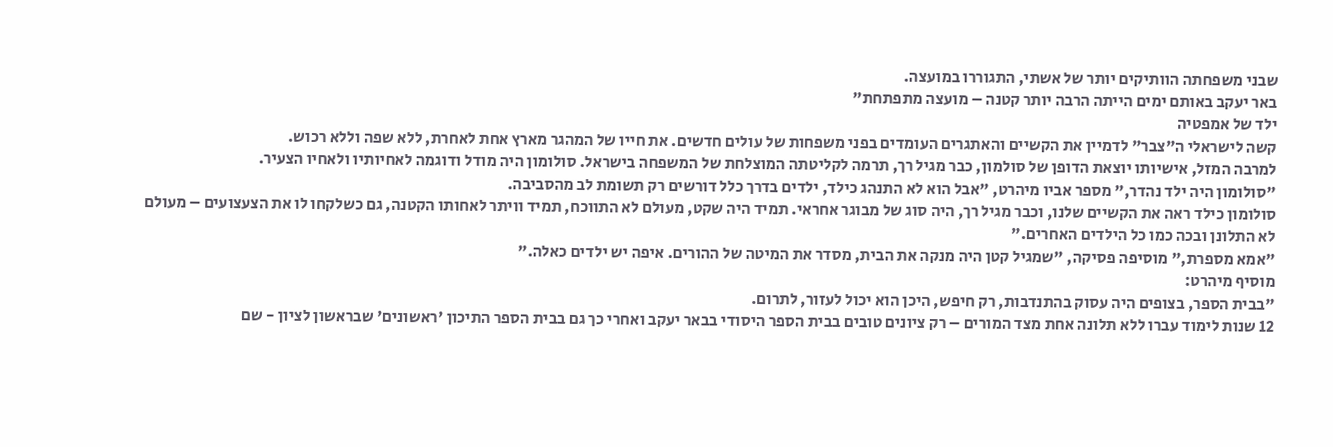שבני משפחתה הוותיקים יותר של אשתי, התגוררו במועצה.
באר יעקב באותם ימים הייתה הרבה יותר קטנה – מועצה מתפתחת"
ילד של אמפטיה
קשה לישראלי ה"צבר" לדמיין את הקשיים והאתגרים העומדים בפני משפחות של עולים חדשים. את חייו של המהגר מארץ אחת לאחרת, ללא שפה וללא רכוש.
למרבה המזל, אישיותו יוצאת הדופן של סולמון, כבר מגיל רך, תרמה לקליטתה המוצלחת של המשפחה בישראל. סולומון היה מודל ודוגמה לאחיותיו ולאחיו הצעיר.
"סולומון היה ילד נהדר," מספר אביו מיהרט, "אבל הוא לא התנהג כילד, ילדים בדרך כלל דורשים רק תשומת לב מהסביבה.
סולומון כילד ראה את הקשיים שלנו, וכבר מגיל רך, היה סוג של מבוגר אחראי. תמיד היה שקט, מעולם לא התווכח, תמיד וויתר לאחותו הקטנה, גם כשלקחו לו את הצעצועים – מעולם לא התלונן ובכה כמו כל הילדים האחרים."
"אמא מספרת," מוסיפה פסיקה, "שמגיל קטן היה מנקה את הבית, מסדר את המיטה של ההורים. איפה יש ילדים כאלה."
מוסיף מיהרט:
"בבית הספר, בצופים היה עסוק בהתנדבות, רק חיפש, היכן הוא יכול לעזור, לתרום.
12 שנות לימוד עברו ללא תלונה אחת מצד המורים – רק ציונים טובים בבית הספר היסודי בבאר יעקב ואחרי כך גם בבית הספר התיכון 'ראשונים' שבראשון לציון - שם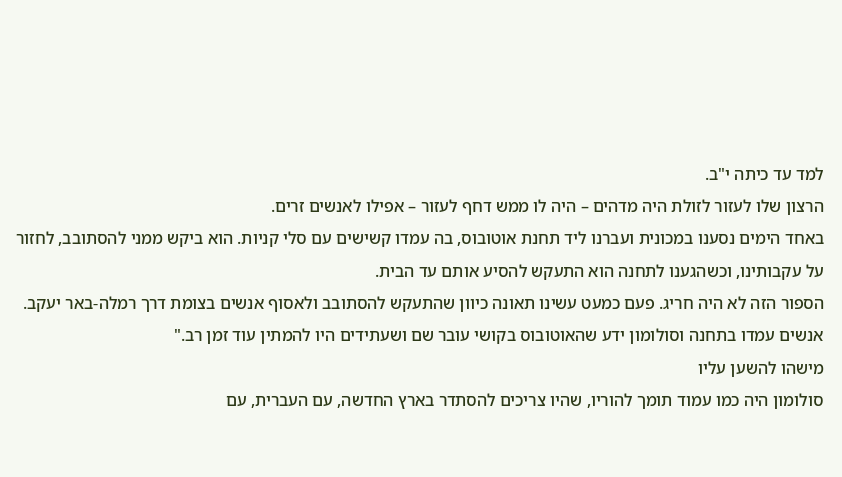למד עד כיתה י"ב.
הרצון שלו לעזור לזולת היה מדהים – היה לו ממש דחף לעזור – אפילו לאנשים זרים.
באחד הימים נסענו במכונית ועברנו ליד תחנת אוטובוס, בה עמדו קשישים עם סלי קניות. הוא ביקש ממני להסתובב, לחזור על עקבותינו, וכשהגענו לתחנה הוא התעקש להסיע אותם עד הבית.
הספור הזה לא היה חריג. פעם כמעט עשינו תאונה כיוון שהתעקש להסתובב ולאסוף אנשים בצומת דרך רמלה-באר יעקב. אנשים עמדו בתחנה וסולומון ידע שהאוטובוס בקושי עובר שם ושעתידים היו להמתין עוד זמן רב."
מישהו להשען עליו
סולומון היה כמו עמוד תומך להוריו, שהיו צריכים להסתדר בארץ החדשה, עם העברית, עם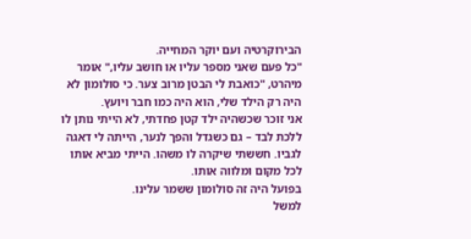הבירוקרטיה ועם יוקר המחייה.
"כל פעם שאני מספר עליו או חושב עליו," אומר מיהרט, "כואבת לי הבטן מרוב צער. כי סולומון לא היה רק הילד שלי, הוא היה כמו חבר ויועץ.
אני זוכר שכשהיה ילד קטן פחדתי, לא הייתי נותן לו ללכת לבד – גם כשגדל והפך לנער, הייתה לי דאגה לגביו. חששתי שיקרה לו משהו. הייתי מביא אותו לכל מקום ומלווה אותו.
בפועל היה זה סולומון ששמר עלינו.
למשל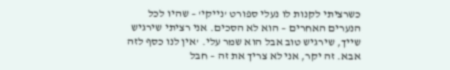כשרציתי לקנות לו נעלי ספורט 'נייקי' – שהיו לכל הנערים האחרים – הוא לא הסכים. אני רציתי שירגיש שייך, שירגיש טוב אבל הוא שמר עלי. 'אין לנו כסף לזה אבא. זה יקר, אני לא צריך את זה – חבל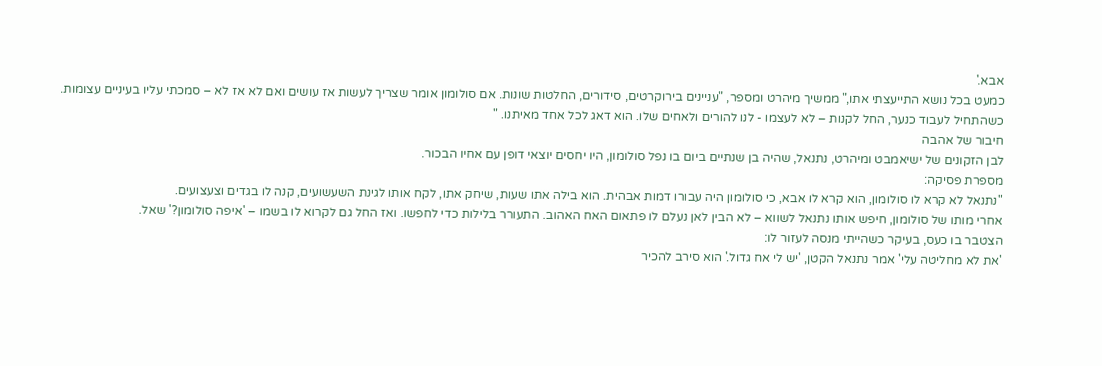אבא.'
כמעט בכל נושא התייעצתי אתו," ממשיך מיהרט ומספר, "עניינים בירוקרטים, סידורים, החלטות שונות. אם סולומון אומר שצריך לעשות אז עושים ואם לא אז לא – סמכתי עליו בעיניים עצומות.
כשהתחיל לעבוד כנער, החל לקנות – לא לעצמו - לנו להורים ולאחים שלו. הוא דאג לכל אחד מאיתנו. "
חיבור של אהבה
לבן הזקונים של ישיאמבט ומיהרט, נתנאל, שהיה בן שנתיים ביום בו נפל סולומון, היו יחסים יוצאי דופן עם אחיו הבכור.
מספרת פסיקה:
"נתנאל לא קרא לו סולומון, הוא קרא לו אבא, כי סולומון היה עבורו דמות אבהית. הוא בילה אתו שעות, שיחק אתו, לקח אותו לגינת השעשועים, קנה לו בגדים וצעצועים.
אחרי מותו של סולומון, חיפש אותו נתנאל לשווא – לא הבין לאן נעלם לו פתאום האח האהוב. התעורר בלילות כדי לחפשו. ואז החל גם לקרוא לו בשמו – 'איפה סולומון?' שאל.
הצטבר בו כעס, בעיקר כשהייתי מנסה לעזור לו:
'את לא מחליטה עלי' אמר נתנאל הקטן, 'יש לי אח גדול.' הוא סירב להכיר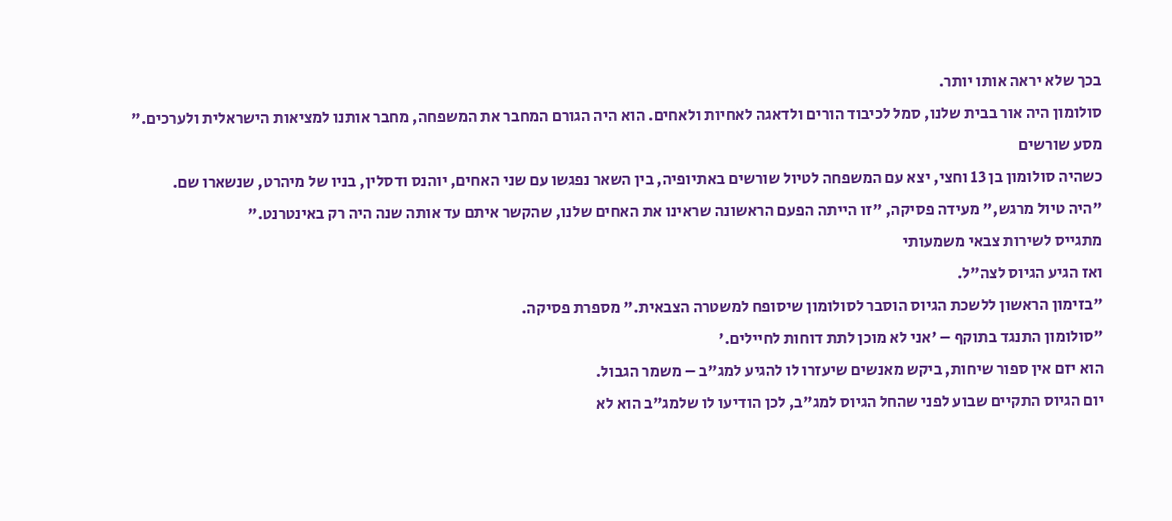בכך שלא יראה אותו יותר.
סולומון היה אור בבית שלנו, סמל לכיבוד הורים ולדאגה לאחיות ולאחים. הוא היה הגורם המחבר את המשפחה, מחבר אותנו למציאות הישראלית ולערכים."
מסע שורשים
כשהיה סולומון בן 13 וחצי, יצא עם המשפחה לטיול שורשים באתיופיה, בין השאר נפגשו עם שני האחים, יוהנס ודסלין, בניו של מיהרט, שנשארו שם.
"היה טיול מרגש," מעידה פסיקה, "זו הייתה הפעם הראשונה שראינו את האחים שלנו, שהקשר איתם עד אותה שנה היה רק באינטרנט."
מתגייס לשירות צבאי משמעותי
ואז הגיע הגיוס לצה"ל.
"בזימון הראשון ללשכת הגיוס הוסבר לסולומון שיסופח למשטרה הצבאית." מספרת פסיקה.
"סולומון התנגד בתוקף – 'אני לא מוכן לתת דוחות לחיילים.'
הוא יזם אין ספור שיחות, ביקש מאנשים שיעזרו לו להגיע למג"ב – משמר הגבול.
יום הגיוס התקיים שבוע לפני שהחל הגיוס למג"ב, לכן הודיעו לו שלמג"ב הוא לא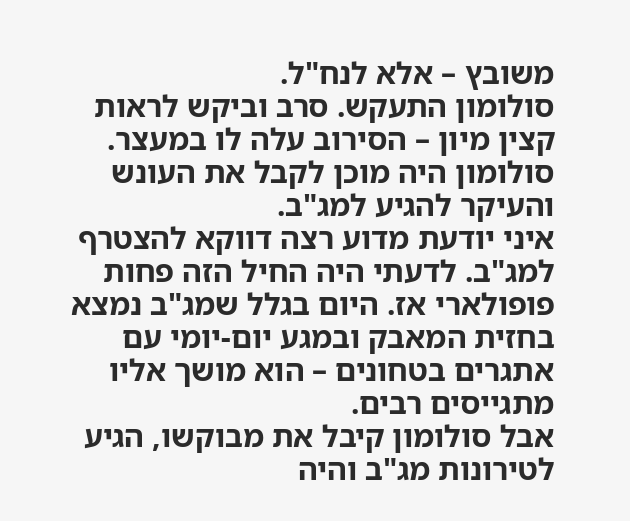משובץ – אלא לנח"ל.
סולומון התעקש. סרב וביקש לראות קצין מיון – הסירוב עלה לו במעצר. סולומון היה מוכן לקבל את העונש והעיקר להגיע למג"ב.
איני יודעת מדוע רצה דווקא להצטרף למג"ב. לדעתי היה החיל הזה פחות פופולארי אז. היום בגלל שמג"ב נמצא בחזית המאבק ובמגע יום-יומי עם אתגרים בטחונים – הוא מושך אליו מתגייסים רבים.
אבל סולומון קיבל את מבוקשו, הגיע לטירונות מג"ב והיה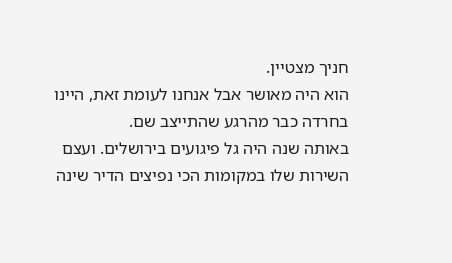חניך מצטיין.
הוא היה מאושר אבל אנחנו לעומת זאת, היינו בחרדה כבר מהרגע שהתייצב שם.
באותה שנה היה גל פיגועים בירושלים. ועצם השירות שלו במקומות הכי נפיצים הדיר שינה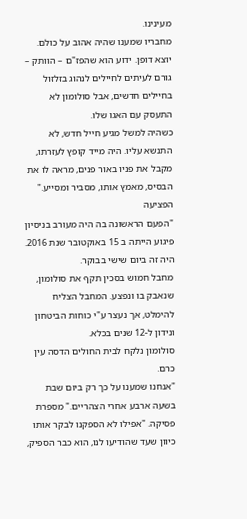מעינינו.
מחבריו שמענו שהיה אהוב על כולם. יוצא דופן. ידוע הוא שהפז"ם – הוותק – גורם לעיתים לחיילים לנהוג בזלזול בחיילים חדשים, אבל סולומון לא התעסק עם האגו שלו.
כשהיה למשל מגיע חייל חדש, לא התנשא עליו. היה מייד קופץ לעזרתו, מקבל את פניו באור פנים, מראה לו את הבסיס, מאמץ אותו, מסביר ומסייע."
הפציעה
"הפעם הראשונה בה היה מעורב בניסיון פיגוע הייתה ב 15 באוקטובר שנת 2016.
היה זה ביום שישי בבוקר.
מחבל חמוש בסכין תקף את סולומון, שנאבק בו ונפצע. המחבל הצליח להימלט, אך נעצר ע"י כוחות הביטחון ונידון ל-12 שנים בכלא.
סולומון נלקח לבית החולים הדסה עין כרם.
"אנחנו שמענו על כך רק ביום שבת בשעה ארבע אחרי הצהריים." מספרת פסיקה. "אפילו לא הספקנו לבקר אותו כיוון שעד שהודיעו לנו, הוא כבר הספיק,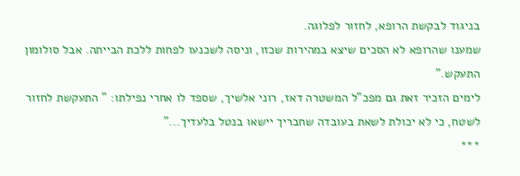בניגוד לבקשת הרופא, לחזור לפלוגה.
שמענו שהרופא לא הסכים שיצא במהירות שכזו, וניסה לשכנעו לפחות ללכת הבייתה. אבל סולומון התעקש."
לימים הזכיר זאת גם מפכ"ל המשטרה דאז, רוני אלשיך, שספד לו אחרי נפילתו: " התעקשת לחזור לשטח, כי לא יכולת לשאת בעובדה שחבריך יישאו בנטל בלעדיך..."
***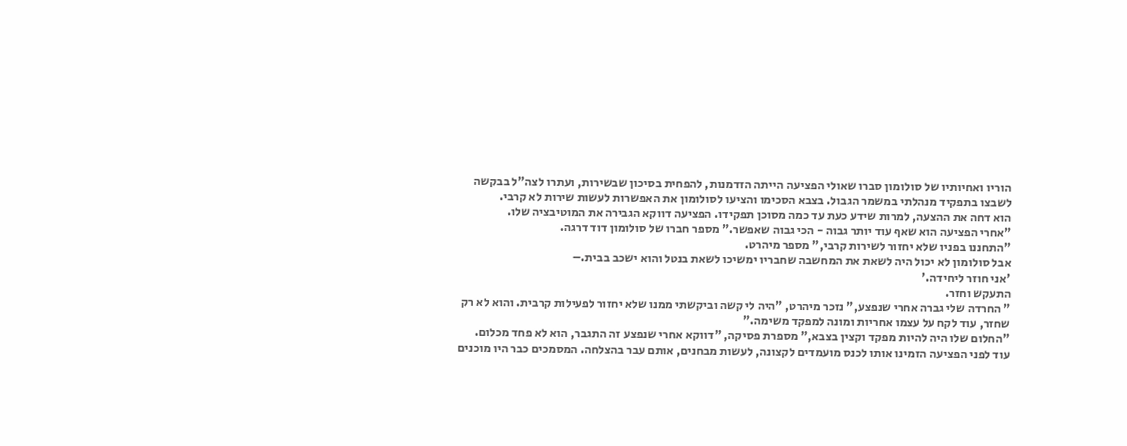הוריו ואחיותיו של סולומון סברו שאולי הפציעה הייתה הזדמנות, להפחית בסיכון שבשירות, ועתרו לצה"ל בבקשה לשבצו בתפקיד מנהלתי במשמר הגבול. בצבא הסכימו והציעו לסולומון את האפשרות לעשות שירות לא קרבי.
הוא דחה את ההצעה, למרות שידע כעת עד כמה מסוכן תפקידו. הפציעה דווקא הגבירה את המוטיבציה שלו.
"אחרי הפציעה הוא שאף עוד יותר גבוה - הכי גבוה שאפשר." מספר חברו של סולומון דוד דרגה.
"התחננו בפניו שלא יחזור לשירות קרבי," מספר מיהרט.
אבל סולומון לא יכול היה לשאת את המחשבה שחבריו ימשיכו לשאת בנטל והוא ישכב בבית.–
'אני חוזר ליחידה.'
התעקש וחזר.
" החרדה שלי גברה אחרי שנפצע," נזכר מיהרט, "היה לי קשה וביקשתי ממנו שלא יחזור לפעילות קרבית. והוא לא רק שחזר, עוד לקח על עצמו אחריות ומונה למפקד משימה."
"החלום שלו היה להיות מפקד וקצין בצבא," מספרת פסיקה, "דווקא אחרי שנפצע זה התגבר, הוא לא פחד מכלום.
עוד לפני הפציעה הזמינו אותו לכנס מועמדים לקצונה, לעשות מבחנים, אותם עבר בהצלחה. המסמכים כבר היו מוכנים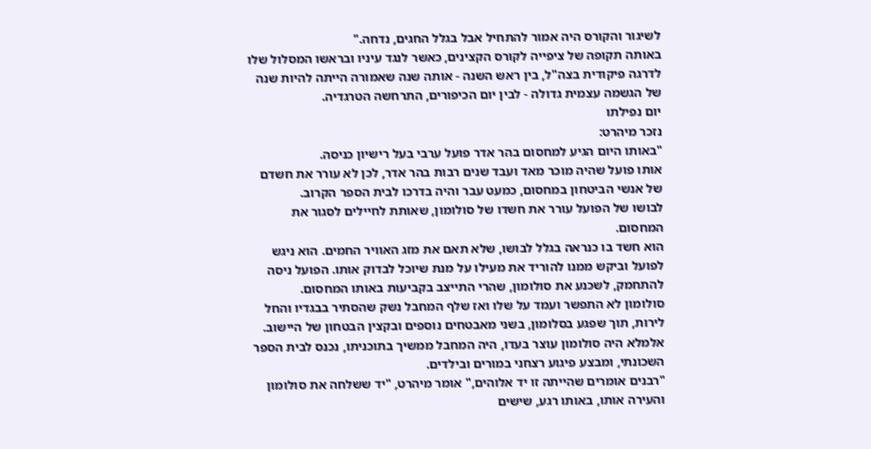לשיגור והקורס היה אמור להתחיל אבל בגלל החגים, נדחה."
באותה תקופה של ציפייה לקורס הקצינים, כאשר לנגד עיניו ובראשו המסלול שלו לדרגה פיקודית בצה"ל, בין ראש השנה - אותה שנה שאמורה הייתה להיות שנה של הגשמה עצמית גדולה - לבין יום הכיפורים, התרחשה הטרגדיה.
יום נפילתו
נזכר מיהרט:
"באותו היום הגיע למחסום בהר אדר פועל ערבי בעל רישיון כניסה.
אותו פועל שהיה מוכר מאד ועבד שנים רבות בהר אדר, לכן לא עורר את חשדם של אנשי הביטחון במחסום, כמעט עבר והיה בדרכו לבית הספר הקרוב.
לבושו של הפועל עורר את חשדו של סולומון, שאותת לחיילים לסגור את המחסום.
הוא חשד בו כנראה בגלל לבושו, שלא תאם את מזג האוויר החמים. הוא ניגש לפועל וביקש ממנו להוריד את מעילו על מנת שיוכל לבדוק אותו. הפועל ניסה להתחמק, לשכנע את סולומון, שהרי התייצב בקביעות באותו המחסום.
סולומון לא התפשר ועמד על שלו ואז שלף המחבל נשק שהסתיר בבגדיו והחל לירות, תוך שפגע בסלומון, בשני מאבטחים נוספים ובקצין הבטחון של היישוב.
אלמלא היה סולומון עוצר בעדו, היה המחבל ממשיך בתוכניתו, נכנס לבית הספר השכונתי, ומבצע פיגוע רצחני במורים ובילדים.
"רבנים אומרים שהייתה זו יד אלוהים," אומר מיהרט, "יד ששלחה את סולומון והעירה אותו, באותו רגע, שישים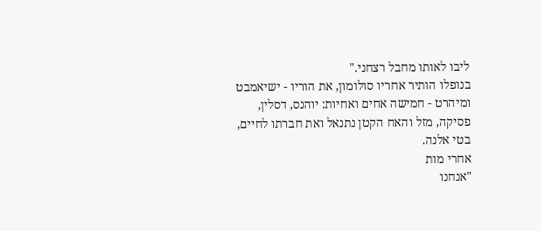ליבו לאותו מחבל רצחני."
בנופלו הותיר אחריו סולומון, את הוריו - ישיאמבט ומיהרט - חמישה אחים ואחיות: יוהנס, דסלין, פסיקה, מזל והאח הקטן נתנאל ואת חברתו לחיים, בטי אלנה.
אחרי מות
"אנחנו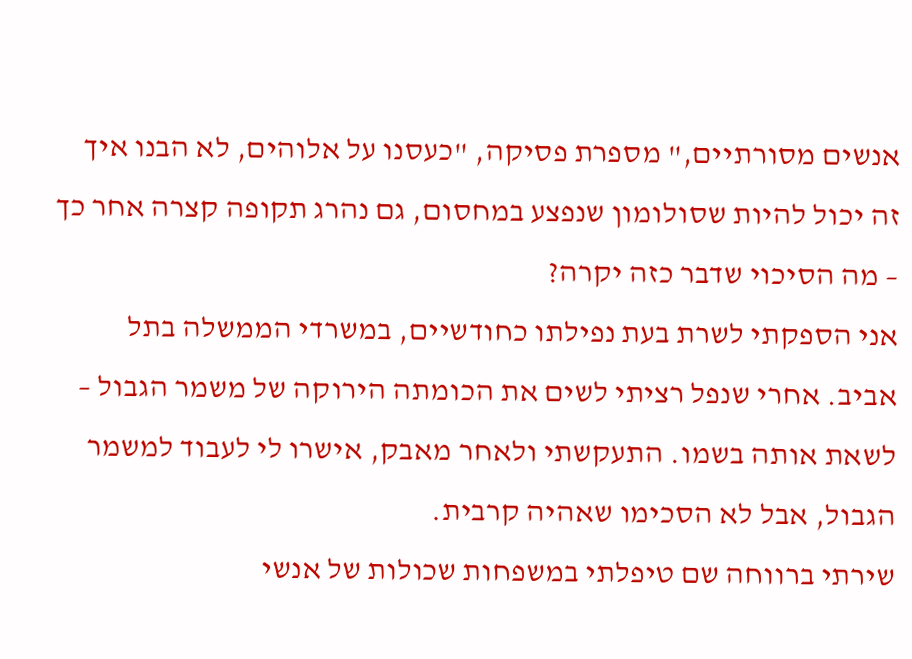אנשים מסורתיים," מספרת פסיקה, "כעסנו על אלוהים, לא הבנו איך זה יכול להיות שסולומון שנפצע במחסום, גם נהרג תקופה קצרה אחר כך – מה הסיכוי שדבר כזה יקרה?
אני הספקתי לשרת בעת נפילתו כחודשיים, במשרדי הממשלה בתל אביב. אחרי שנפל רציתי לשים את הכומתה הירוקה של משמר הגבול – לשאת אותה בשמו. התעקשתי ולאחר מאבק, אישרו לי לעבוד למשמר הגבול, אבל לא הסכימו שאהיה קרבית.
שירתי ברווחה שם טיפלתי במשפחות שכולות של אנשי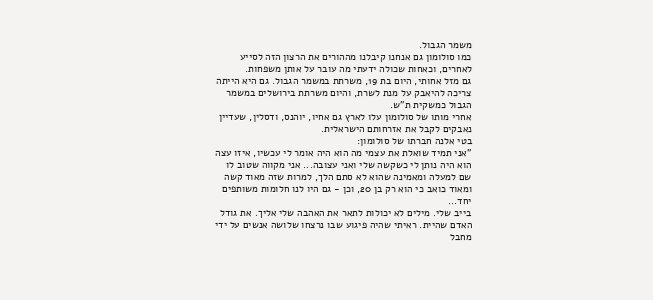משמר הגבול.
כמו סולומון גם אנחנו קיבלנו מההורים את הרצון הזה לסייע לאחרים, וכאחות שכולה ידעתי מה עובר על אותן משפחות.
גם מזל אחותי, היום בת 19, משרתת במשמר הגבול. גם היא הייתה צריכה להיאבק על מנת לשרת, והיום משרתת בירושלים במשמר הגבול כמשקית ת"ש.
אחרי מותו של סולומון עלו לארץ גם אחיו, יוהנס, ודסלין, שעדיין נאבקים לקבל את אזרחותם הישראלית.
בטי אלנה חברתו של סולומון:
"אני תמיד שואלת את עצמי מה הוא היה אומר לי עכשיו, איזו עצה הוא היה נותן לי כשקשה שלי ואני עצובה... אני מקווה שטוב לו שם למעלה ומאמינה שהוא לא סתם הלך, למרות שזה מאוד קשה ומאוד כואב כי הוא רק בן 20, וכן - גם היו לנו חלומות משותפים יחד...
בייב שלי. מילים לא יכולות לתאר את האהבה שלי אליך. את גודל האדם שהיית. ראיתי שהיה פיגוע שבו נרצחו שלושה אנשים על ידי מחבל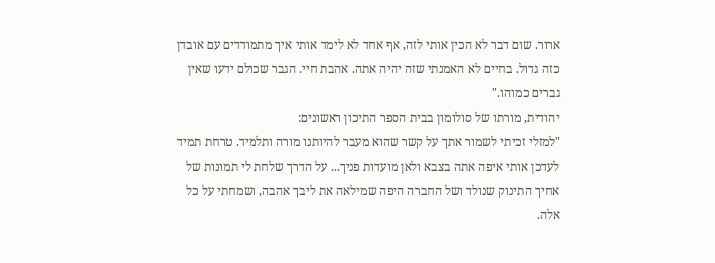ארור. שום דבר לא הכין אותי לזה, אף אחד לא לימד אותי איך מתמודדים עם אובדן כזה גדול. בחיים לא האמנתי שזה יהיה אתה. אהבת חיי. הגבר שכולם ידעו שאין גברים כמוהו."
יהודית, מורתו של סולומון בבית הספר התיכון ראשונים:
"למזלי זכיתי לשמור אתך על קשר שהוא מעבר להיותנו מורה ותלמיד. טרחת תמיד לעדכן אותי איפה אתה בצבא ולאן מועדות פניך... על הדרך שלחת לי תמונות של אחיך התינוק שנולד ושל החברה היפה שמילאה את ליבך אהבה, ושמחתי על כל אלה.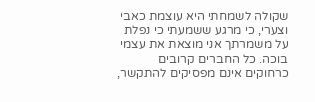שקולה לשמחתי היא עוצמת כאבי וצערי, כי מרגע ששמעתי כי נפלת על משמרתך אני מוצאת את עצמי בוכה. כל החברים קרובים כרחוקים אינם מפסיקים להתקשר,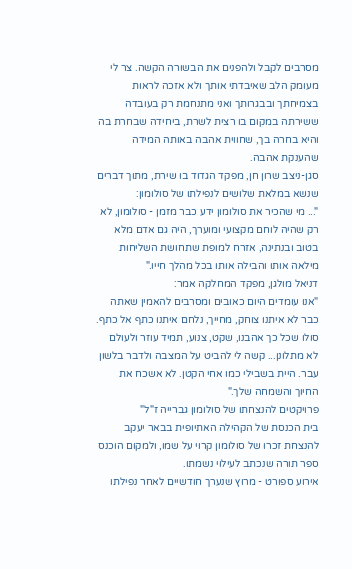מסרבים לקבל ולהפנים את הבשורה הקשה. צר לי מעומק הלב שאיבדתי אותך ולא אזכה לראות בצמיחתך ובבגרותך ואני מתנחמת רק בעובדה ששירתה במקום בו רצית לשרת, ביחידה שבחרת בה והיא בחרה בך, שחווית אהבה באותה המידה שהענקת אהבה.
סגן-ניצב שרון חן, מפקד הגדוד בו שירת, מתוך דברים שנשא במלאת שלושים לנפילתו של סולומון:
"... מי שהכיר את סולומון ידע כבר מזמן - סולומון, לא רק שהיה לוחם מקצועי ומוערך, היה גם אדם מלא בטוב ובנתינה, אזרח למופת שתחושת השליחות מילאה אותו והבילה אותו בכל מהלך חייו."
דניאל מולגן, מפקד המחלקה אמר:
"אנו עומדים היום כאובים ומסרבים להאמין שאתה כבר לא איתנו צוחק, מחייך, נלחם איתנו כתף אל כתף. סולו שכל כך אהבנו, שקט, צנוע, תמיד עוזר ולעולם לא מתלונן... קשה לי להביט על המצבה ולדבר בלשון עבר. היית בשבילי כמו אחי הקטן. לא אשכח את החיוך והשמחה שלך."
פרויקטים להנצחתו של סולומון גברייה ז"ל"
בית הכנסת של הקהילה האתיופית בבאר יעקב להנצחת זכרו של סולומון קרוי על שמו, ולמקום הוכנס ספר תורה שנכתב לעילוי נשמתו.
אירוע ספורט - מרוץ שנערך חודשיים לאחר נפילתו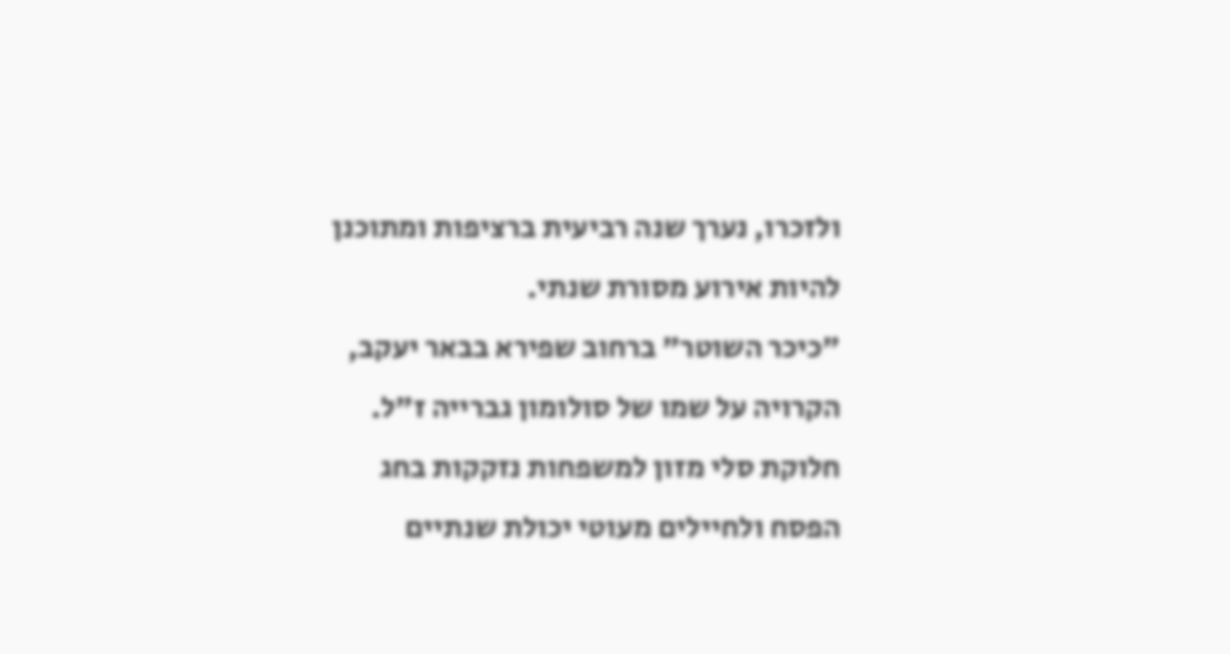ולזכרו, נערך שנה רביעית ברציפות ומתוכנן להיות אירוע מסורת שנתי.
"כיכר השוטר" ברחוב שפירא בבאר יעקב, הקרויה על שמו של סולומון גברייה ז"ל.
חלוקת סלי מזון למשפחות נזקקות בחג הפסח ולחיילים מעוטי יכולת שנתיים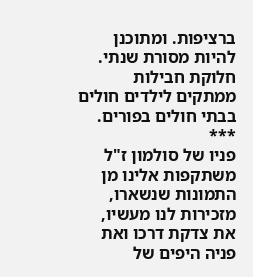ברציפות. ומתוכנן להיות מסורת שנתי.
חלוקת חבילות ממתקים לילדים חולים בבתי חולים בפורים.
***
פניו של סולמון ז"ל משתקפות אלינו מן התמונות שנשארו, מזכירות לנו מעשיו, את צדקת דרכו ואת פניה היפים של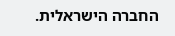החברה הישראלית.